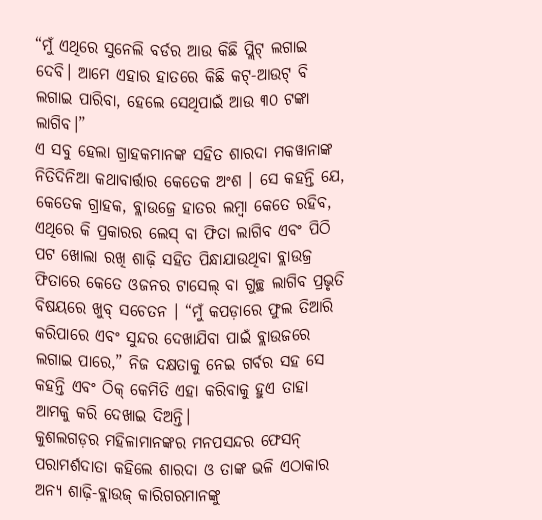“ମୁଁ ଏଥିରେ ସୁନେଲି ବର୍ଡର ଆଉ କିଛି ପ୍ଲିଟ୍ ଲଗାଇ ଦେବି। ଆମେ ଏହାର ହାତରେ କିଛି କଟ୍-ଆଉଟ୍ ବି ଲଗାଇ ପାରିବା, ହେଲେ ସେଥିପାଇଁ ଆଉ ୩୦ ଟଙ୍କା ଲାଗିବ।”
ଏ ସବୁ ହେଲା ଗ୍ରାହକମାନଙ୍କ ସହିତ ଶାରଦା ମକୱାନାଙ୍କ ନିତିଦିନିଆ କଥାବାର୍ତ୍ତାର କେତେକ ଅଂଶ । ସେ କହନ୍ତି ଯେ, କେତେକ ଗ୍ରାହକ, ବ୍ଲାଉଜ୍ରେ ହାତର ଲମ୍ବା କେତେ ରହିବ, ଏଥିରେ କି ପ୍ରକାରର ଲେସ୍ ବା ଫିତା ଲାଗିବ ଏବଂ ପିଠି ପଟ ଖୋଲା ରଖି ଶାଢ଼ି ସହିତ ପିନ୍ଧାଯାଉଥିବା ବ୍ଲାଉଜ୍ର ଫିତାରେ କେତେ ଓଜନର ଟାସେଲ୍ ବା ଗୁଚ୍ଛ ଲାଗିବ ପ୍ରଭୃତି ବିଷୟରେ ଖୁବ୍ ସଚେତନ । “ମୁଁ କପଡ଼ାରେ ଫୁଲ ତିଆରି କରିପାରେ ଏବଂ ସୁନ୍ଦର ଦେଖାଯିବା ପାଇଁ ବ୍ଲାଉଜରେ ଲଗାଇ ପାରେ,” ନିଜ ଦକ୍ଷତାକୁ ନେଇ ଗର୍ବର ସହ ସେ କହନ୍ତି ଏବଂ ଠିକ୍ କେମିତି ଏହା କରିବାକୁ ହୁଏ ତାହା ଆମକୁ କରି ଦେଖାଇ ଦିଅନ୍ତି।
କୁଶଲଗଡ଼ର ମହିଳାମାନଙ୍କର ମନପସନ୍ଦର ଫେସନ୍ ପରାମର୍ଶଦାତା କହିଲେ ଶାରଦା ଓ ତାଙ୍କ ଭଳି ଏଠାକାର ଅନ୍ୟ ଶାଢ଼ି-ବ୍ଲାଉଜ୍ କାରିଗରମାନଙ୍କୁ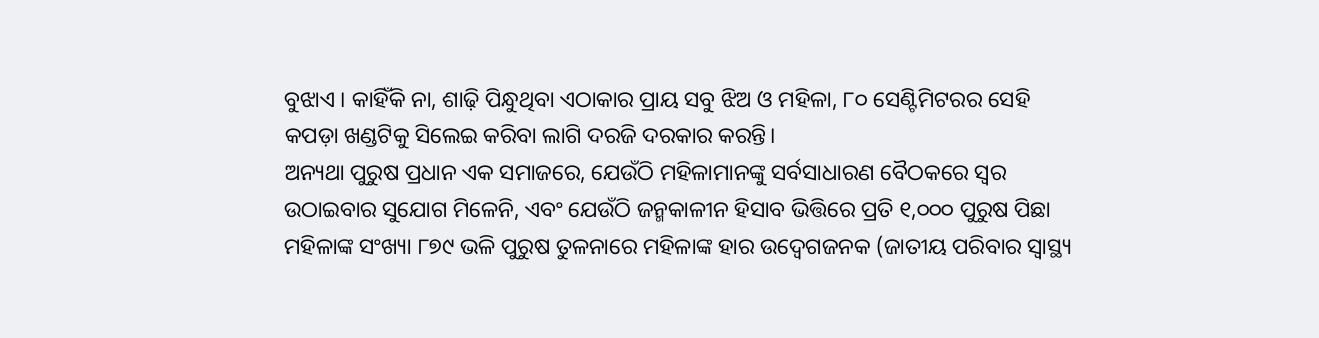ବୁଝାଏ । କାହିଁକି ନା, ଶାଢ଼ି ପିନ୍ଧୁଥିବା ଏଠାକାର ପ୍ରାୟ ସବୁ ଝିଅ ଓ ମହିଳା, ୮୦ ସେଣ୍ଟିମିଟରର ସେହି କପଡ଼ା ଖଣ୍ଡଟିକୁ ସିଲେଇ କରିବା ଲାଗି ଦରଜି ଦରକାର କରନ୍ତି।
ଅନ୍ୟଥା ପୁରୁଷ ପ୍ରଧାନ ଏକ ସମାଜରେ, ଯେଉଁଠି ମହିଳାମାନଙ୍କୁ ସର୍ବସାଧାରଣ ବୈଠକରେ ସ୍ୱର ଉଠାଇବାର ସୁଯୋଗ ମିଳେନି, ଏବଂ ଯେଉଁଠି ଜନ୍ମକାଳୀନ ହିସାବ ଭିତ୍ତିରେ ପ୍ରତି ୧,୦୦୦ ପୁରୁଷ ପିଛା ମହିଳାଙ୍କ ସଂଖ୍ୟା ୮୭୯ ଭଳି ପୁରୁଷ ତୁଳନାରେ ମହିଳାଙ୍କ ହାର ଉଦ୍ବେଗଜନକ (ଜାତୀୟ ପରିବାର ସ୍ୱାସ୍ଥ୍ୟ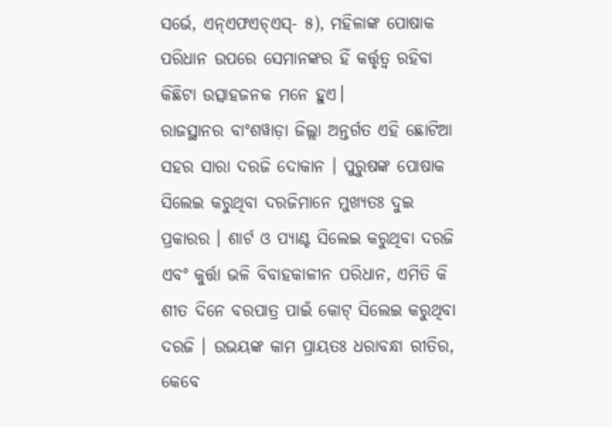ସର୍ଭେ, ଏନ୍ଏଫଏଚ୍ଏସ୍- ୫), ମହିଳାଙ୍କ ପୋଷାକ ପରିଧାନ ଉପରେ ସେମାନଙ୍କର ହିଁ କର୍ତ୍ତୃତ୍ୱ ରହିବା କିଛିଟା ଉତ୍ସାହଜନକ ମନେ ହୁଏ।
ରାଜସ୍ଥାନର ବାଂଶୱାଡ଼ା ଜିଲ୍ଲା ଅନ୍ତର୍ଗତ ଏହି ଛୋଟିଆ ସହର ସାରା ଦରଜି ଦୋକାନ । ପୁରୁଷଙ୍କ ପୋଷାକ ସିଲେଇ କରୁଥିବା ଦରଜିମାନେ ମୁଖ୍ୟତଃ ଦୁଇ ପ୍ରକାରର । ଶାର୍ଟ ଓ ପ୍ୟାଣ୍ଟ ସିଲେଇ କରୁଥିବା ଦରଜି ଏବଂ କୁର୍ତ୍ତା ଭଳି ବିବାହକାଳୀନ ପରିଧାନ, ଏମିତି କି ଶୀତ ଦିନେ ବରପାତ୍ର ପାଇଁ କୋଟ୍ ସିଲେଇ କରୁଥିବା ଦରଜି । ଉଭୟଙ୍କ କାମ ପ୍ରାୟତଃ ଧରାବନ୍ଧା ରୀତିର, କେବେ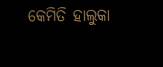କେମିତି ହାଲୁକା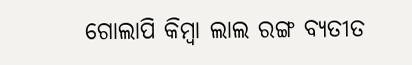ଗୋଲାପି କିମ୍ବା ଲାଲ ରଙ୍ଗ ବ୍ୟତୀତ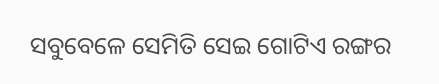ସବୁବେଳେ ସେମିତି ସେଇ ଗୋଟିଏ ରଙ୍ଗର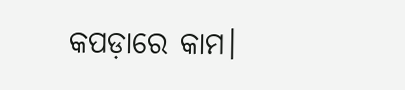କପଡ଼ାରେ କାମ।